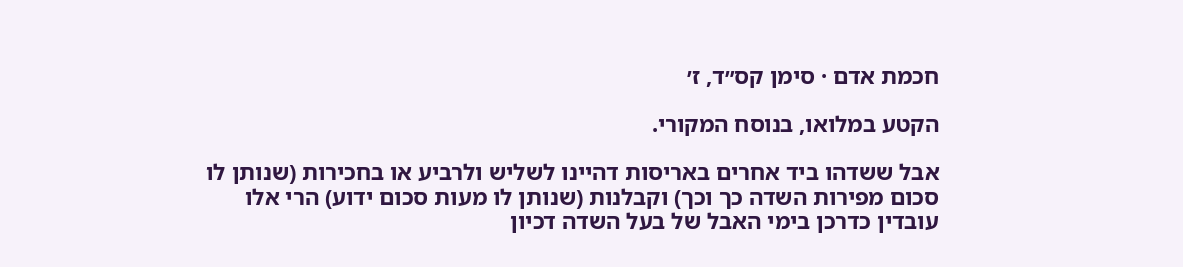חכמת אדם · סימן קס״ד, ז׳

הקטע במלואו, בנוסח המקורי.

אבל ששדהו ביד אחרים באריסות דהיינו לשליש ולרביע או בחכירות (שנותן לו סכום מפירות השדה כך וכך) וקבלנות (שנותן לו מעות סכום ידוע) הרי אלו עובדין כדרכן בימי האבל של בעל השדה דכיון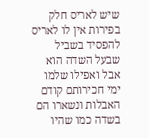שיש לאריס חלק בפירות אין לו לאריס להפסיד בשביל שבעל השדה הוא אבל ואפילו שלמו ימי חכירותם קודם האבלות ונשארו הם בשדה כמו שהיו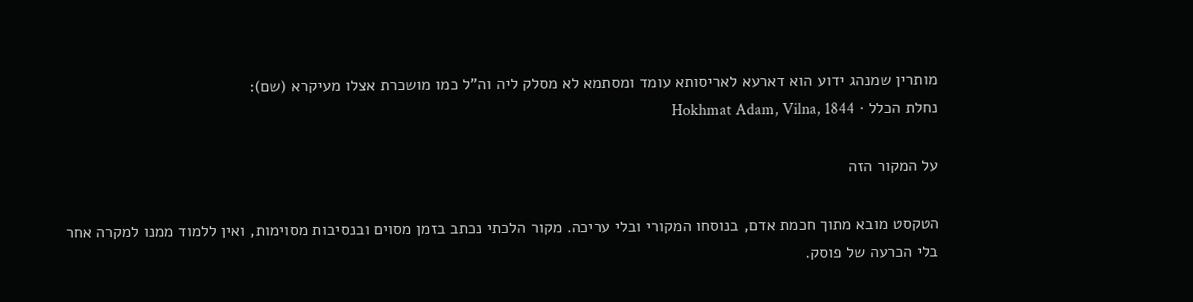מותרין שמנהג ידוע הוא דארעא לאריסותא עומד ומסתמא לא מסלק ליה וה"ל כמו מושכרת אצלו מעיקרא (שם):
נחלת הכלל · Hokhmat Adam, Vilna, 1844

על המקור הזה

הטקסט מובא מתוך חכמת אדם, בנוסחו המקורי ובלי עריכה. מקור הלכתי נכתב בזמן מסוים ובנסיבות מסוימות, ואין ללמוד ממנו למקרה אחר בלי הכרעה של פוסק.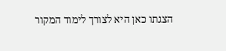הצגתו כאן היא לצורך לימוד המקור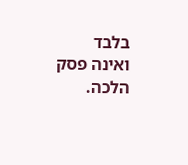בלבד ואינה פסק הלכה.